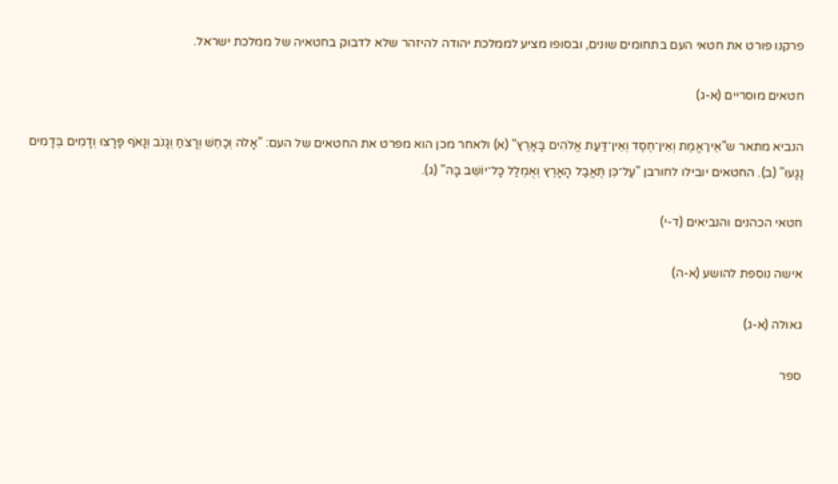פרקנו פורט את חטאי העם בתחומים שונים, ובסופו מציע לממלכת יהודה להיזהר שלא לדבוק בחטאיה של ממלכת ישראל.

חטאים מוסריים (א-ג)

הנביא מתאר ש"אֵין־אֱמֶת וְאֵין־חֶסֶד וְאֵין־דַּעַת אֱלֹהִים בָּאָרֶץ" (א) ולאחר מכן הוא מפרט את החטאים של העם: "אָלֹה וְכַחֵשׁ וְרָצֹחַ וְגָנֹב וְנָאֹף פָּרָצוּ וְדָמִים בְּדָמִים נָגָעוּ" (ב). החטאים יובילו לחורבן "עַל־כֵּן תֶּאֱבַל הָאָרֶץ וְאֻמְלַל כָּל־יוֹשֵׁב בָּהּ" (ג).

חטאי הכהנים והנביאים (ד-י)

אישה נוספת להושע (א-ה)

גאולה (א-ג)

ספר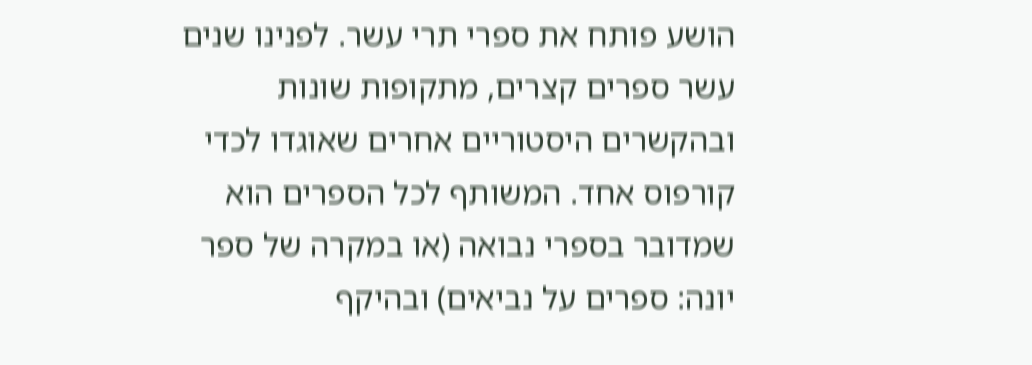הושע פותח את ספרי תרי עשר. לפנינו שנים עשר ספרים קצרים, מתקופות שונות ובהקשרים היסטוריים אחרים שאוגדו לכדי קורפוס אחד. המשותף לכל הספרים הוא שמדובר בספרי נבואה (או במקרה של ספר יונה: ספרים על נביאים) ובהיקף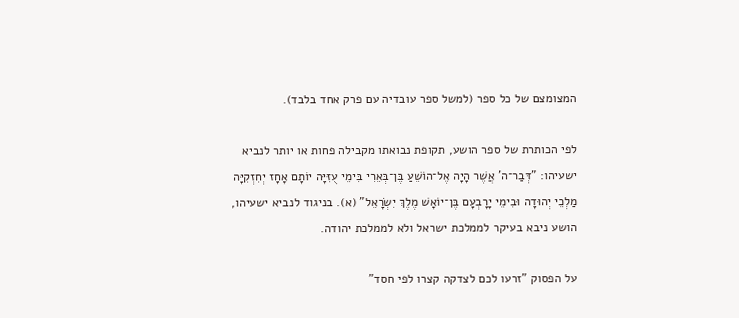המצומצם של כל ספר (למשל ספר עובדיה עם פרק אחד בלבד).

לפי הכותרת של ספר הושע, תקופת נבואתו מקבילה פחות או יותר לנביא ישעיהו: "דְּבַר־ה' אֲשֶׁר הָיָה אֶל־הוֹשֵׁעַ בֶּן־בְּאֵרִי בִּימֵי עֻזִּיָּה יוֹתָם אָחָז יְחִזְקִיָּה מַלְכֵי יְהוּדָה וּבִימֵי יָרָבְעָם בֶּן־יוֹאָשׁ מֶלֶךְ יִשְׂרָאֵל" (א). בניגוד לנביא ישעיהו, הושע ניבא בעיקר לממלכת ישראל ולא לממלכת יהודה.

על הפסוק "זרעו לכם לצדקה קצרו לפי חסד"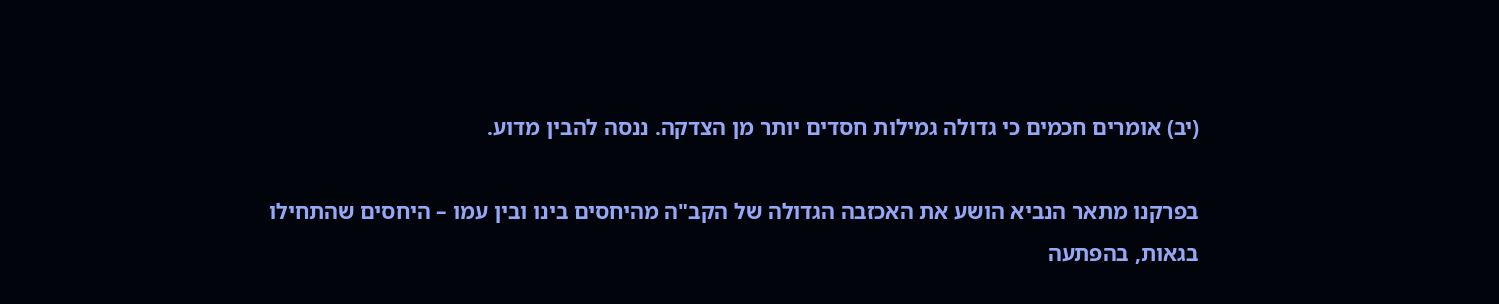(יב) אומרים חכמים כי גדולה גמילות חסדים יותר מן הצדקה. ננסה להבין מדוע.

בפרקנו מתאר הנביא הושע את האכזבה הגדולה של הקב"ה מהיחסים בינו ובין עמו – היחסים שהתחילו בגאות, בהפתעה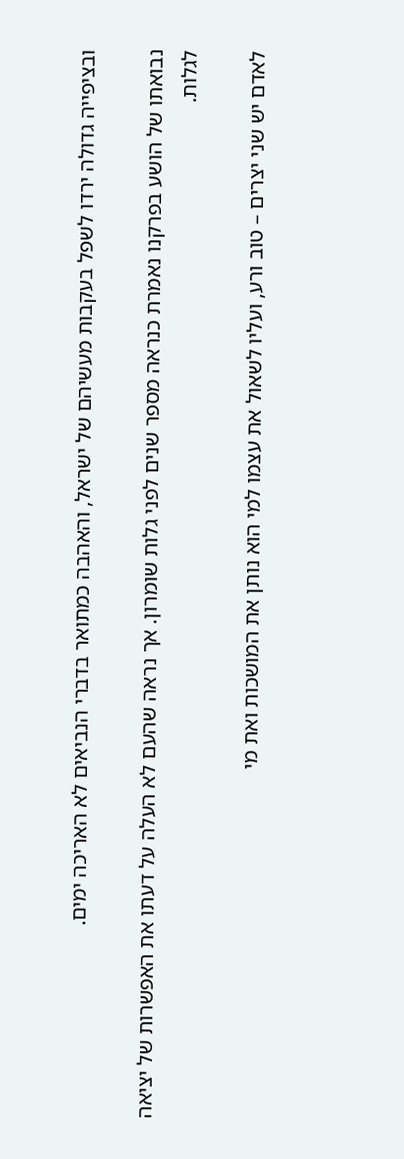ובציפייה גדולה ירדו לשפל בעקבות מעשיהם של ישראל, והאהבה כמתואר בדברי הנביאים לא האריכה ימים.

נבואתו של הושע בפרקנו נאמרת כנראה מספר שנים לפני גלות שומרון. אך נראה שהעם לא העלה על דעתו את האפשרות של יציאה לגלות.

לאדם יש שני יצרים – טוב ורע, ועליו לשאול את עצמו למי הוא נותן את המושכות ואת מי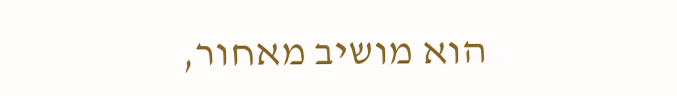הוא מושיב מאחור,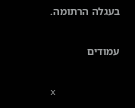בעגלה הרתומה.

עמודים

x